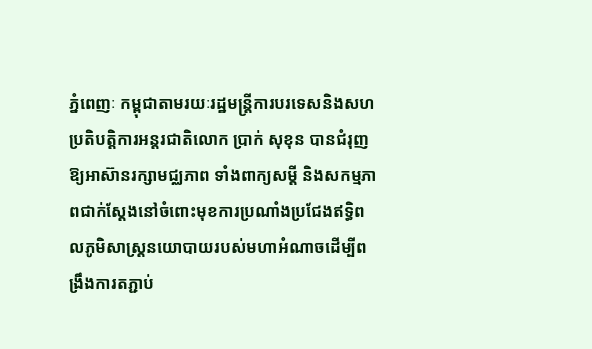ភ្នំពេញៈ កម្ពុជាតាមរយៈរដ្ឋមន្ត្រីការបរទេសនិងសហប្រតិបត្តិការអន្តរជាតិលោក ប្រាក់ សុខុន បានជំរុញឱ្យអាស៊ានរក្សាមជ្ឈភាព ទាំងពាក្យសម្តី និងសកម្មភាពជាក់ស្តែងនៅចំពោះមុខការប្រណាំងប្រជែងឥទ្ធិពលភូមិសាស្ត្រនយោបាយរបស់មហាអំណាចដើម្បីពង្រឹងការតភ្ជាប់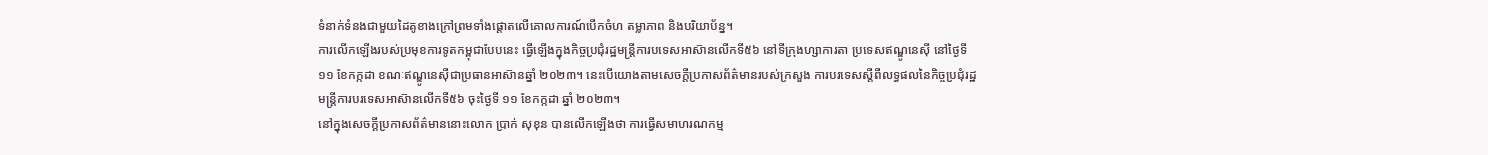ទំនាក់ទំនងជាមួយដៃគូខាងក្រៅព្រមទាំងផ្តោតលើគោលការណ៍បើកចំហ តម្លាភាព និងបរិយាប័ន្ន។
ការលើកឡើងរបស់ប្រមុខការទូតកម្ពុជាបែបនេះ ធ្វើឡើងក្នុងកិច្ចប្រជុំរដ្ឋមន្ត្រីការបទេសអាស៊ានលើកទី៥៦ នៅទីក្រុងហ្សាការតា ប្រទេសឥណ្ឌូនេស៊ី នៅថ្ងៃទី ១១ ខែកក្កដា ខណៈឥណ្ឌូនេស៊ីជាប្រធានអាស៊ានឆ្នាំ ២០២៣។ នេះបើយោងតាមសេចក្តីប្រកាសព័ត៌មានរបស់ក្រសួង ការបរទេសស្តីពីលទ្ធផលនៃកិច្ចប្រជុំរដ្ឋមន្ត្រីការបរទេសអាស៊ានលើកទី៥៦ ចុះថ្ងៃទី ១១ ខែកក្កដា ឆ្នាំ ២០២៣។
នៅក្នុងសេចក្តីប្រកាសព័ត៌មាននោះលោក ប្រាក់ សុខុន បានលើកឡើងថា ការធ្វើសមាហរណកម្ម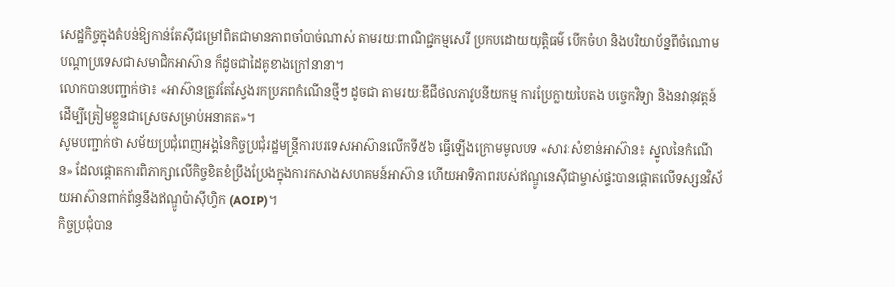សេដ្ឋកិច្ចក្នុងតំបន់ឱ្យកាន់តែស៊ីជម្រៅពិតជាមានភាពចាំបាច់ណាស់ តាមរយៈពាណិជ្ជកម្មសេរី ប្រកបដោយយុត្តិធម៌ បើកចំហ និងបរិយាប័ន្នពីចំណោមបណ្តាប្រទេសជាសមាជិកអាស៊ាន ក៏ដូចជាដៃគូខាងក្រៅនានា។
លោកបានបញ្ជាក់ថា៖ «អាស៊ានត្រូវតែស្វែងរកប្រភពកំណើនថ្មីៗ ដូចជា តាមរយៈឌីជីថលភាវូបនីយកម្ម ការប្រែក្លាយបៃតង បច្ចេកវិទ្យា និងនវានុវត្តន៍ ដើម្បីត្រៀមខ្លួនជាស្រេចសម្រាប់អនាគត»។
សូមបញ្ជាក់ថា សម័យប្រជុំពេញអង្គនៃកិច្ចប្រជុំរដ្ឋមន្ត្រីការបរទេសអាស៊ានលើកទី៥៦ ធ្វើឡើងក្រោមមូលបទ «សារៈសំខាន់អាស៊ាន៖ ស្នូលនៃកំណើន» ដែលផ្តោតការពិភាក្សាលើកិច្ចខិតខំប្រឹងប្រែងក្នុងការកសាងសហគមន៍អាស៊ាន ហើយអាទិភាពរបស់ឥណ្ឌូនេស៊ីជាម្ចាស់ផ្ទះបានផ្តោតលើទស្សនវិស័យអាស៊ានពាក់ព័ន្ធនឹងឥណ្ឌូប៉ាស៊ីហ្វិក (AOIP)។
កិច្ចប្រជុំបាន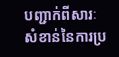បញ្ជាក់ពីសារៈសំខាន់នៃការប្រ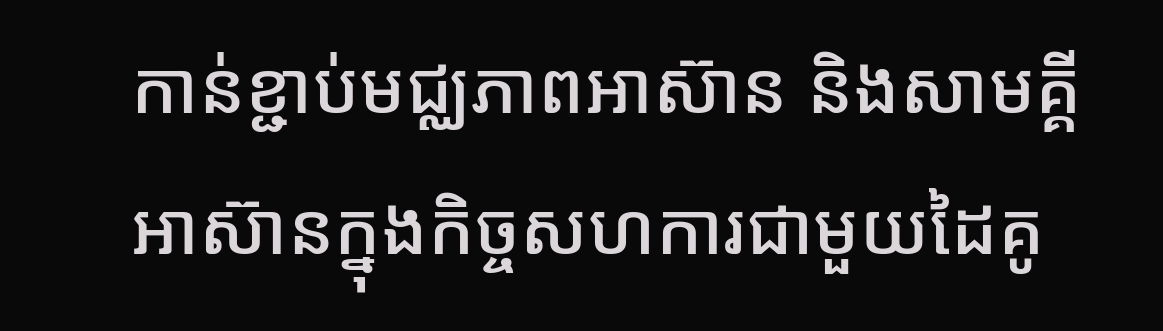កាន់ខ្ជាប់មជ្ឈភាពអាស៊ាន និងសាមគ្គីអាស៊ានក្នុងកិច្ចសហការជាមួយដៃគូ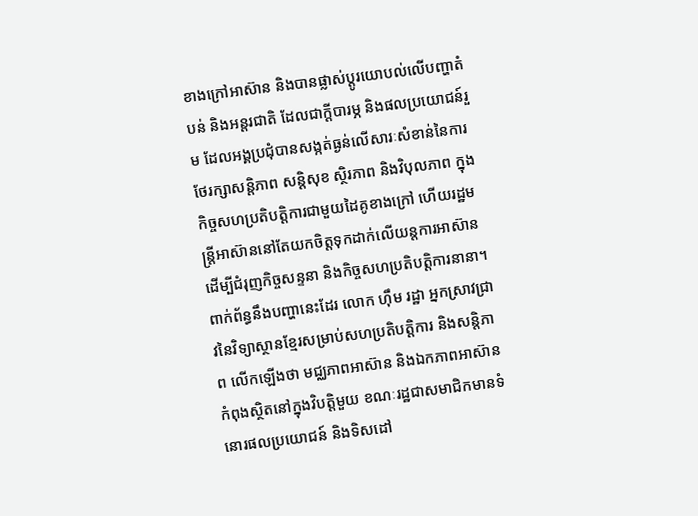ខាងក្រៅអាស៊ាន និងបានផ្លាស់ប្តូរយោបល់លើបញ្ហាតំបន់ និងអន្តរជាតិ ដែលជាក្តីបារម្ភ និងផលប្រយោជន៍រួម ដែលអង្គប្រជុំបានសង្កត់ធ្ងន់លើសារៈសំខាន់នៃការថែរក្សាសន្តិភាព សន្តិសុខ ស្ថិរភាព និងវិបុលភាព ក្នុងកិច្ចសហប្រតិបត្តិការជាមួយដៃគូខាងក្រៅ ហើយរដ្ឋមន្ត្រីអាស៊ាននៅតែយកចិត្តទុកដាក់លើយន្តការអាស៊ានដើម្បីជំរុញកិច្ចសន្ទនា និងកិច្ចសហប្រតិបត្តិការនានា។
ពាក់ព័ន្ធនឹងបញ្ហានេះដែរ លោក ហ៊ឹម រដ្ឋា អ្នកស្រាវជ្រាវនៃវិទ្យាស្ថានខ្មែរសម្រាប់សហប្រតិបត្តិការ និងសន្តិភាព លើកឡើងថា មជ្ឈភាពអាស៊ាន និងឯកភាពអាស៊ានកំពុងស្ថិតនៅក្នុងវិបត្តិមួយ ខណៈរដ្ឋជាសមាជិកមានទំនោរផលប្រយោជន៍ និងទិសដៅ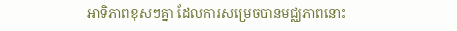អាទិភាពខុសៗគ្នា ដែលការសម្រេចបានមជ្ឈភាពនោះ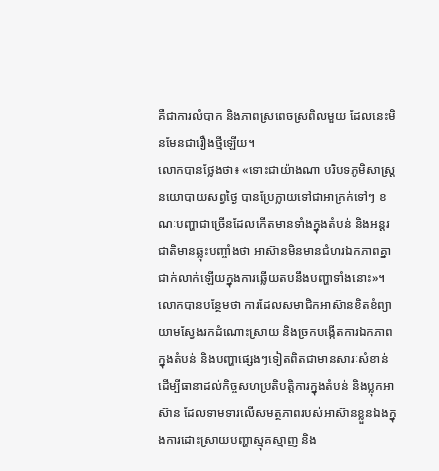គឺជាការលំបាក និងភាពស្រពេចស្រពិលមួយ ដែលនេះមិនមែនជារឿងថ្មីឡើយ។
លោកបានថ្លែងថា៖ «ទោះជាយ៉ាងណា បរិបទភូមិសាស្ត្រនយោបាយសព្វថ្ងៃ បានប្រែក្លាយទៅជាអាក្រក់ទៅៗ ខណៈបញ្ហាជាច្រើនដែលកើតមានទាំងក្នុងតំបន់ និងអន្តរជាតិមានឆ្លុះបញ្ចាំងថា អាស៊ានមិនមានជំហរឯកភាពគ្នាជាក់លាក់ឡើយក្នុងការឆ្លើយតបនឹងបញ្ហាទាំងនោះ»។
លោកបានបន្ថែមថា ការដែលសមាជិកអាស៊ានខិតខំព្យាយាមស្វែងរកដំណោះស្រាយ និងច្រកបង្កើតការឯកភាពក្នុងតំបន់ និងបញ្ហាផ្សេងៗទៀតពិតជាមានសារៈសំខាន់ដើម្បីធានាដល់កិច្ចសហប្រតិបត្តិការក្នុងតំបន់ និងប្លុកអាស៊ាន ដែលទាមទារលើសមត្ថភាពរបស់អាស៊ានខ្លួនឯងក្នុងការដោះស្រាយបញ្ហាស្មុគស្មាញ និង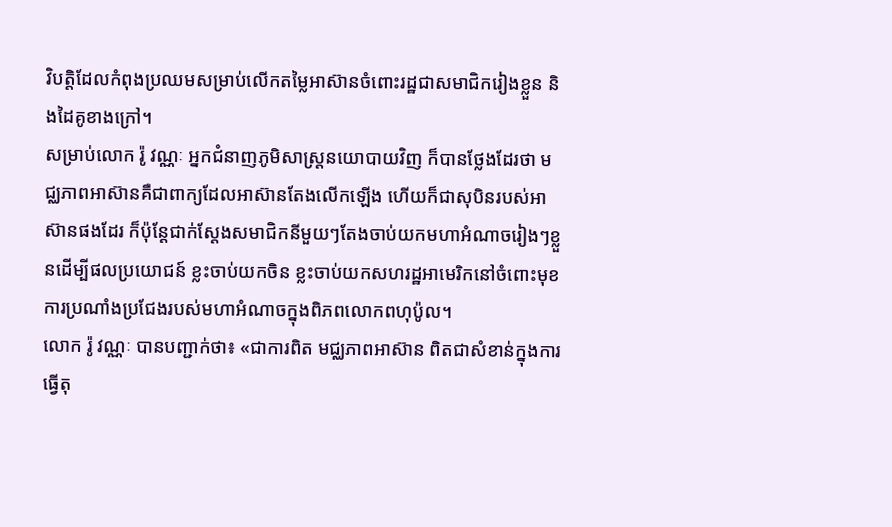វិបត្តិដែលកំពុងប្រឈមសម្រាប់លើកតម្លៃអាស៊ានចំពោះរដ្ឋជាសមាជិករៀងខ្លួន និងដៃគូខាងក្រៅ។
សម្រាប់លោក រ៉ូ វណ្ណៈ អ្នកជំនាញភូមិសាស្ត្រនយោបាយវិញ ក៏បានថ្លែងដែរថា មជ្ឈភាពអាស៊ានគឺជាពាក្យដែលអាស៊ានតែងលើកឡើង ហើយក៏ជាសុបិនរបស់អាស៊ានផងដែរ ក៏ប៉ុន្ដែជាក់ស្តែងសមាជិកនីមួយៗតែងចាប់យកមហាអំណាចរៀងៗខ្លួនដើម្បីផលប្រយោជន៍ ខ្លះចាប់យកចិន ខ្លះចាប់យកសហរដ្ឋអាមេរិកនៅចំពោះមុខការប្រណាំងប្រជែងរបស់មហាអំណាចក្នុងពិភពលោកពហុប៉ូល។
លោក រ៉ូ វណ្ណៈ បានបញ្ជាក់ថា៖ «ជាការពិត មជ្ឈភាពអាស៊ាន ពិតជាសំខាន់ក្នុងការធ្វើតុ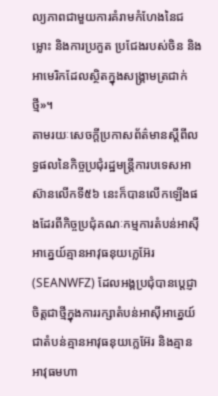ល្យភាពជាមួយការគំរាមកំហែងនៃជម្លោះ និងការប្រកួត ប្រជែងរបស់ចិន និងអាមេរិកដែលស្ថិតក្នុងសង្គ្រាមត្រជាក់ថ្មី»។
តាមរយៈសេចក្តីប្រកាសព័ត៌មានស្តីពីលទ្ធផលនៃកិច្ចប្រជុំរដ្ឋមន្ត្រីការបទេសអាស៊ានលើកទី៥៦ នេះក៏បានលើកឡើងផងដែរពីកិច្ចប្រជុំគណៈកម្មការតំបន់អាស៊ីអាគ្នេយ៍គ្មានអាវុធនុយក្លេអ៊ែរ (SEANWFZ) ដែលអង្គប្រជុំបានប្តេជ្ញាចិត្តជាថ្មីក្នុងការរក្សាតំបន់អាស៊ីអាគ្នេយ៍ជាតំបន់គ្មានអាវុធនុយក្លេអ៊ែរ និងគ្មានអាវុធមហា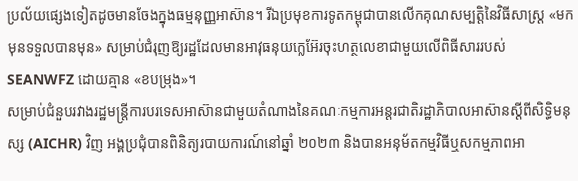ប្រល័យផ្សេងទៀតដូចមានចែងក្នុងធម្មនុញ្ញអាស៊ាន។ រីឯប្រមុខការទូតកម្ពុជាបានលើកគុណសម្បត្តិនៃវិធីសាស្ត្រ «មកមុនទទួលបានមុន» សម្រាប់ជំរុញឱ្យរដ្ឋដែលមានអាវុធនុយក្លេអ៊ែរចុះហត្ថលេខាជាមួយលើពិធីសាររបស់ SEANWFZ ដោយគ្មាន «ខបម្រុង»។
សម្រាប់ជំនួបរវាងរដ្ឋមន្ត្រីការបរទេសអាស៊ានជាមួយតំណាងនៃគណៈកម្មការអន្តរជាតិរដ្ឋាភិបាលអាស៊ានស្តីពីសិទ្ធិមនុស្ស (AICHR) វិញ អង្គប្រជុំបានពិនិត្យរបាយការណ៍នៅឆ្នាំ ២០២៣ និងបានអនុម័តកម្មវិធីឬសកម្មភាពអា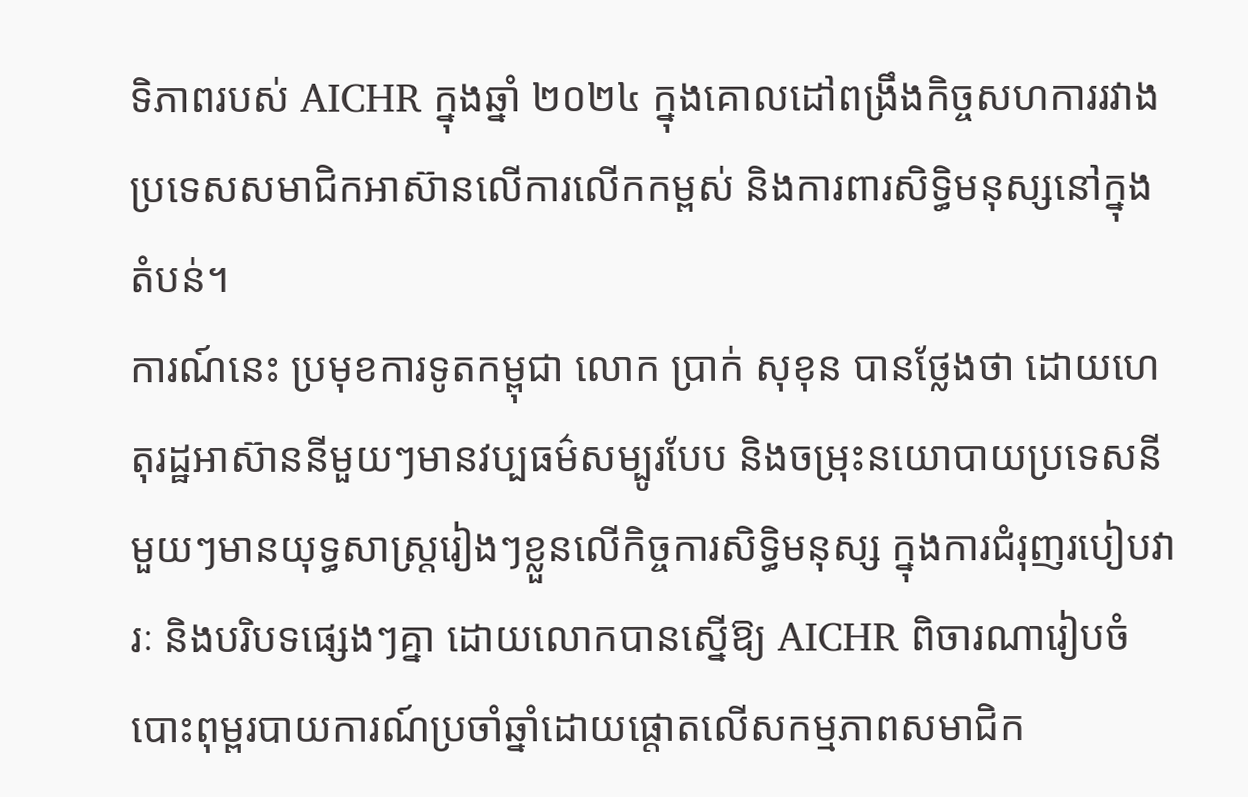ទិភាពរបស់ AICHR ក្នុងឆ្នាំ ២០២៤ ក្នុងគោលដៅពង្រឹងកិច្ចសហការរវាងប្រទេសសមាជិកអាស៊ានលើការលើកកម្ពស់ និងការពារសិទ្ធិមនុស្សនៅក្នុងតំបន់។
ការណ៍នេះ ប្រមុខការទូតកម្ពុជា លោក ប្រាក់ សុខុន បានថ្លែងថា ដោយហេតុរដ្ឋអាស៊ាននីមួយៗមានវប្បធម៌សម្បូរបែប និងចម្រុះនយោបាយប្រទេសនីមួយៗមានយុទ្ធសាស្ត្ររៀងៗខ្លួនលើកិច្ចការសិទ្ធិមនុស្ស ក្នុងការជំរុញរបៀបវារៈ និងបរិបទផ្សេងៗគ្នា ដោយលោកបានស្នើឱ្យ AICHR ពិចារណារៀបចំបោះពុម្ពរបាយការណ៍ប្រចាំឆ្នាំដោយផ្តោតលើសកម្មភាពសមាជិក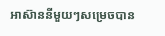អាស៊ាននីមួយៗសម្រេចបាន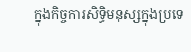ក្នុងកិច្ចការសិទ្ធិមនុស្សក្នុងប្រទេ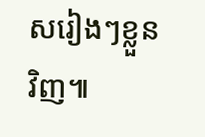សរៀងៗខ្លួនវិញ៕